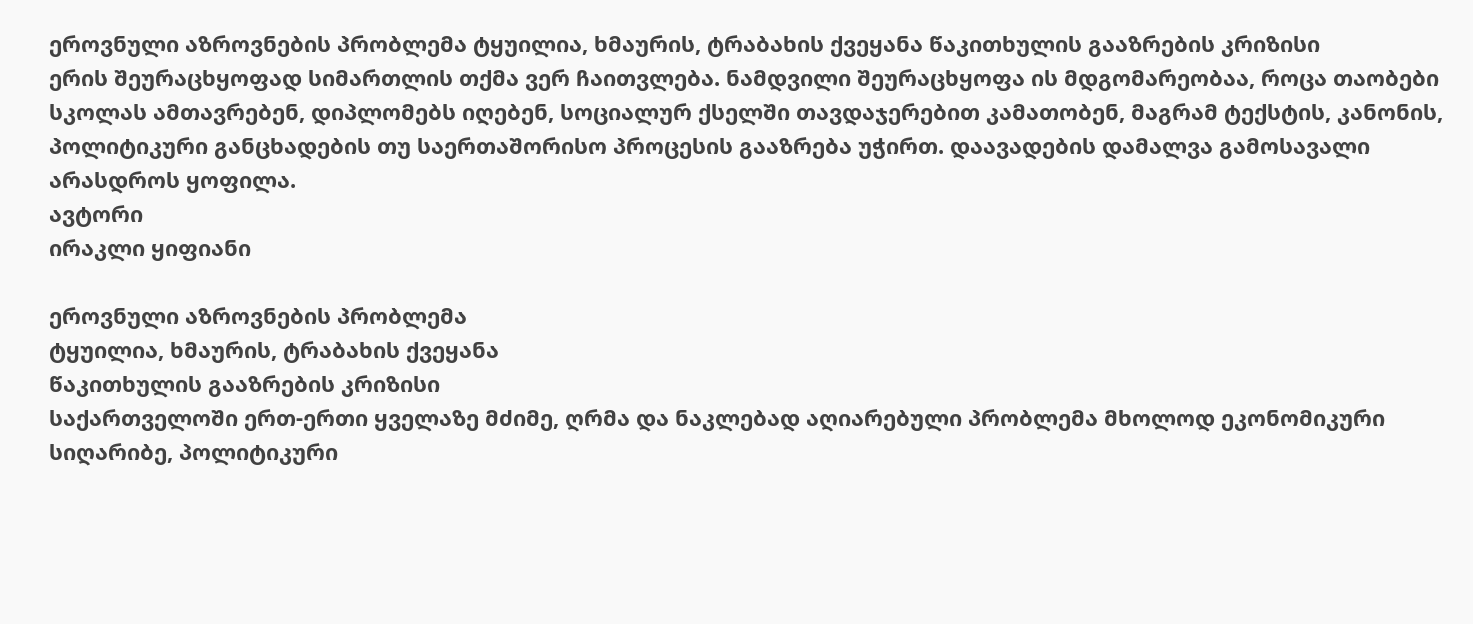ეროვნული აზროვნების პრობლემა ტყუილია, ხმაურის, ტრაბახის ქვეყანა წაკითხულის გააზრების კრიზისი
ერის შეურაცხყოფად სიმართლის თქმა ვერ ჩაითვლება. ნამდვილი შეურაცხყოფა ის მდგომარეობაა, როცა თაობები სკოლას ამთავრებენ, დიპლომებს იღებენ, სოციალურ ქსელში თავდაჯერებით კამათობენ, მაგრამ ტექსტის, კანონის, პოლიტიკური განცხადების თუ საერთაშორისო პროცესის გააზრება უჭირთ. დაავადების დამალვა გამოსავალი არასდროს ყოფილა.
ავტორი
ირაკლი ყიფიანი

ეროვნული აზროვნების პრობლემა
ტყუილია, ხმაურის, ტრაბახის ქვეყანა
წაკითხულის გააზრების კრიზისი
საქართველოში ერთ-ერთი ყველაზე მძიმე, ღრმა და ნაკლებად აღიარებული პრობლემა მხოლოდ ეკონომიკური სიღარიბე, პოლიტიკური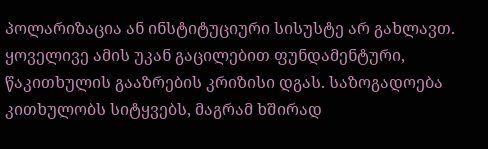პოლარიზაცია ან ინსტიტუციური სისუსტე არ გახლავთ. ყოველივე ამის უკან გაცილებით ფუნდამენტური, წაკითხულის გააზრების კრიზისი დგას. საზოგადოება კითხულობს სიტყვებს, მაგრამ ხშირად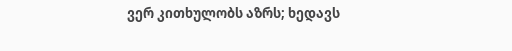ვერ კითხულობს აზრს; ხედავს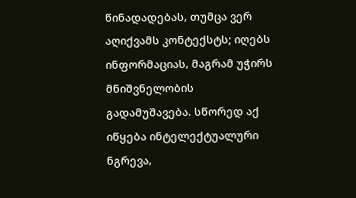წინადადებას, თუმცა ვერ აღიქვამს კონტექსტს; იღებს ინფორმაციას, მაგრამ უჭირს მნიშვნელობის გადამუშავება. სწორედ აქ იწყება ინტელექტუალური ნგრევა,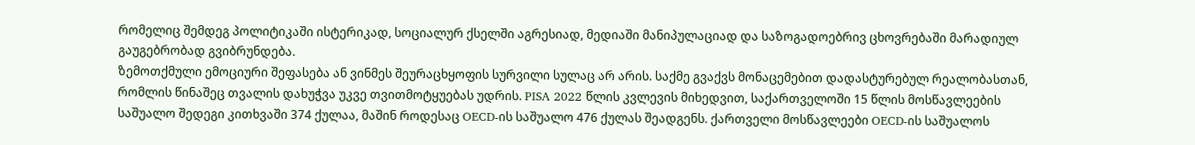რომელიც შემდეგ პოლიტიკაში ისტერიკად, სოციალურ ქსელში აგრესიად, მედიაში მანიპულაციად და საზოგადოებრივ ცხოვრებაში მარადიულ გაუგებრობად გვიბრუნდება.
ზემოთქმული ემოციური შეფასება ან ვინმეს შეურაცხყოფის სურვილი სულაც არ არის. საქმე გვაქვს მონაცემებით დადასტურებულ რეალობასთან, რომლის წინაშეც თვალის დახუჭვა უკვე თვითმოტყუებას უდრის. PISA 2022 წლის კვლევის მიხედვით, საქართველოში 15 წლის მოსწავლეების საშუალო შედეგი კითხვაში 374 ქულაა, მაშინ როდესაც OECD-ის საშუალო 476 ქულას შეადგენს. ქართველი მოსწავლეები OECD-ის საშუალოს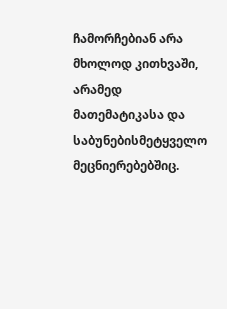ჩამორჩებიან არა მხოლოდ კითხვაში, არამედ მათემატიკასა და საბუნებისმეტყველო მეცნიერებებშიც.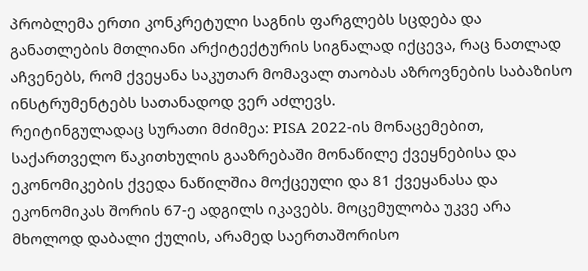პრობლემა ერთი კონკრეტული საგნის ფარგლებს სცდება და განათლების მთლიანი არქიტექტურის სიგნალად იქცევა, რაც ნათლად აჩვენებს, რომ ქვეყანა საკუთარ მომავალ თაობას აზროვნების საბაზისო ინსტრუმენტებს სათანადოდ ვერ აძლევს.
რეიტინგულადაც სურათი მძიმეა: PISA 2022-ის მონაცემებით, საქართველო წაკითხულის გააზრებაში მონაწილე ქვეყნებისა და ეკონომიკების ქვედა ნაწილშია მოქცეული და 81 ქვეყანასა და ეკონომიკას შორის 67-ე ადგილს იკავებს. მოცემულობა უკვე არა მხოლოდ დაბალი ქულის, არამედ საერთაშორისო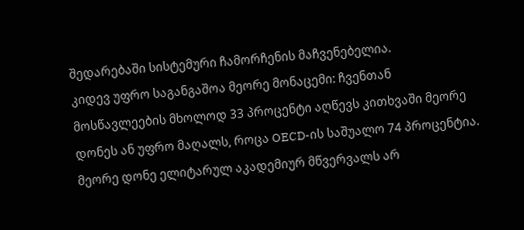შედარებაში სისტემური ჩამორჩენის მაჩვენებელია.
კიდევ უფრო საგანგაშოა მეორე მონაცემი: ჩვენთან მოსწავლეების მხოლოდ 33 პროცენტი აღწევს კითხვაში მეორე დონეს ან უფრო მაღალს, როცა OECD-ის საშუალო 74 პროცენტია. მეორე დონე ელიტარულ აკადემიურ მწვერვალს არ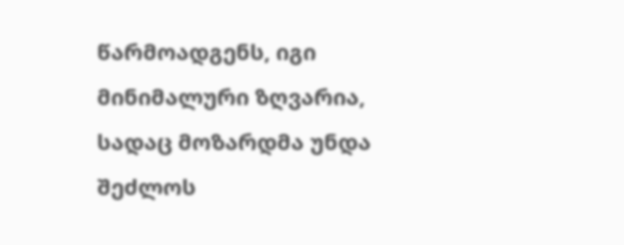წარმოადგენს, იგი მინიმალური ზღვარია, სადაც მოზარდმა უნდა შეძლოს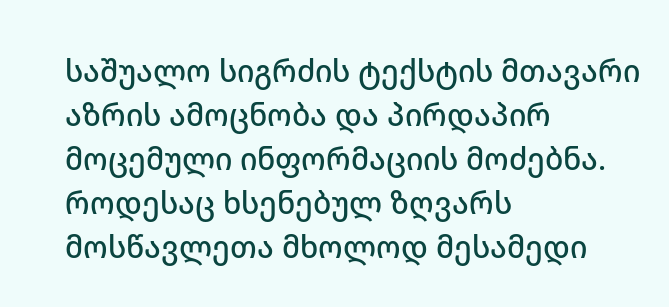საშუალო სიგრძის ტექსტის მთავარი აზრის ამოცნობა და პირდაპირ მოცემული ინფორმაციის მოძებნა. როდესაც ხსენებულ ზღვარს მოსწავლეთა მხოლოდ მესამედი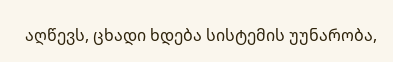აღწევს, ცხადი ხდება სისტემის უუნარობა,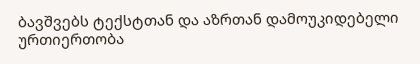ბავშვებს ტექსტთან და აზრთან დამოუკიდებელი ურთიერთობა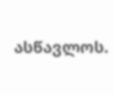ასწავლოს.